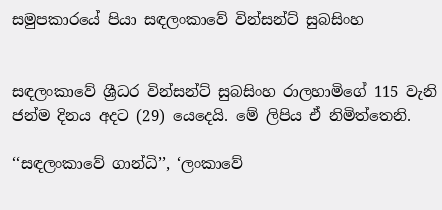සමුපකාරයේ පියා සඳලංකාවේ වින්සන්ට් සුබසිංහ


සඳලංකාවේ ශ්‍රීධර වින්සන්ට් සුබසිංහ රාලහාමිගේ 115 වැනි ජන්ම දිනය අදට (29) යෙදෙයි. මේ ලිපිය ඒ නිමිත්තෙනි.

‘‘සඳලංකාවේ ගාන්ධි’’, ‘ලංකාවේ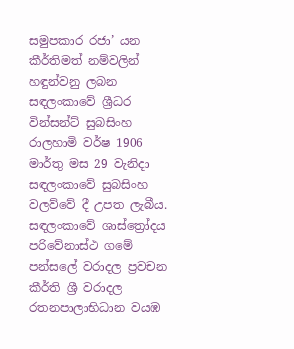සමුපකාර රජා’ යන කීර්තිමත් නම්වලින් හඳුන්වනු ලබන සඳලංකාවේ ශ්‍රීධර වින්සන්ට් සුබසිංහ  රාලහාමි වර්ෂ 1906 මාර්තු මස 29 වැනිදා සඳලංකාවේ සුබසිංහ වලව්වේ දී උපත ලැබීය. සඳලංකාවේ ශාස්ත්‍රෝදය පරිවේනාස්ථ ගමේ පන්සලේ වරාදල ප්‍රවචන කීර්ති ශ්‍රී වරාදල රතනපාලාභිධාන වයඹ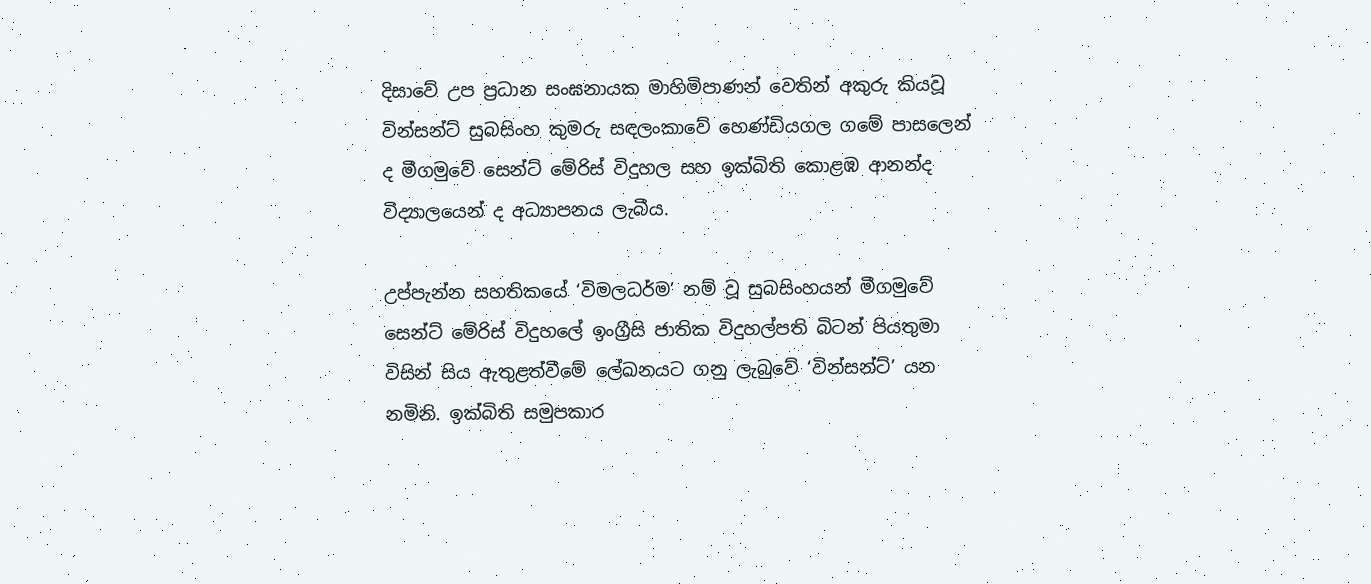දිසාවේ උප ප්‍රධාන සංඝනායක මාහිමිපාණන් වෙතින් අකුරු කියවූ වින්සන්ට් සුබසිංහ කුමරු සඳලංකාවේ හෙණ්ඩියගල ගමේ පාසලෙන් ද මීගමුවේ සෙන්ට් මේරිස් විදුහල සහ ඉක්බිති කොළඹ ආනන්ද විද්‍යාලයෙන් ද අධ්‍යාපනය ලැබීය.

උප්පැන්න සහතිකයේ ‘විමලධර්ම’ නම් වූ සුබසිංහයන් මීගමුවේ සෙන්ට් මේරිස් විදුහලේ ඉංග්‍රීසි ජාතික විදුහල්පති බිටන් පියතුමා විසින් සිය ඇතුළත්වීමේ ලේඛනයට ගනු ලැබුවේ ‘වින්සන්ට්’ යන නමිනි. ඉක්බිති සමුපකාර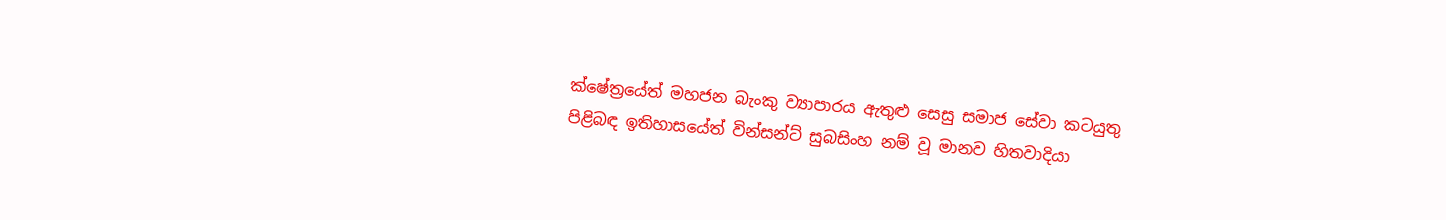ක්ෂේත්‍රයේත් මහජන බැංකු ව්‍යාපාරය ඇතුළු සෙසු සමාජ සේවා කටයුතු පිළිබඳ ඉතිහාසයේත් වින්සන්ට් සුබසිංහ නම් වූ මානව හිතවාදියා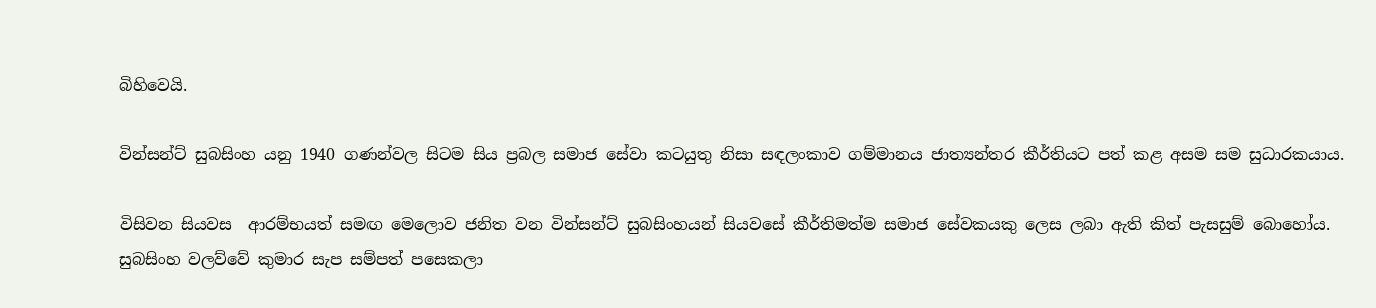බිහිවෙයි.

වින්සන්ට් සුබසිංහ යනු 1940 ගණන්වල සිටම සිය ප්‍රබල සමාජ සේවා කටයුතු නිසා සඳලංකාව ගම්මානය ජාත්‍යන්තර කීර්තියට පත් කළ අසම සම සුධාරකයාය.

විසිවන සියවස  ආරම්භයත් සමඟ මෙලොව ජනිත වන වින්සන්ට් සුබසිංහයන් සියවසේ කීර්තිමත්ම සමාජ සේවකයකු ලෙස ලබා ඇති කිත් පැසසුම් බොහෝය. සුබසිංහ වලව්වේ කුමාර සැප සම්පත් පසෙකලා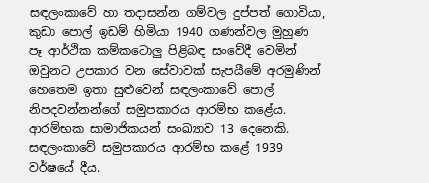සඳලංකාවේ හා තදාසන්න ගම්වල දුප්පත් ගොවියා, කුඩා පොල් ඉඩම් හිමියා 1940 ගණන්වල මුහුණ පෑ ආර්ථික කම්කටොලු පිළිබඳ සංවේදී වෙමින් ඔවුනට උපකාර වන සේවාවක් සැපයීමේ අරමුණින් හෙතෙම ඉතා සුළුවෙන් සඳලංකාවේ පොල් නිපදවන්නන්ගේ සමුපකාරය ආරම්භ කළේය. ආරම්භක සාමාජිකයන් සංඛ්‍යාව 13 දෙනෙකි. සඳලංකාවේ සමුපකාරය ආරම්භ කළේ 1939 වර්ෂයේ දීය.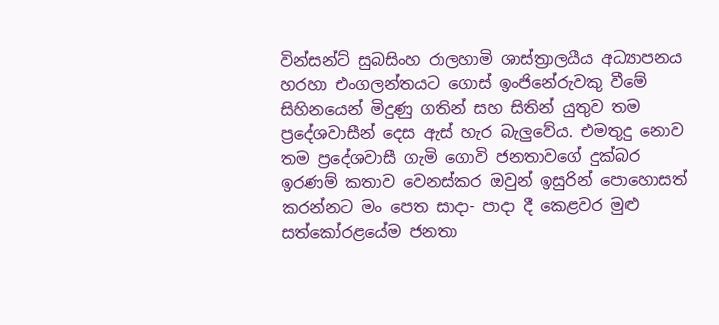වින්සන්ට් සුබසිංහ රාලහාමි ශාස්ත්‍රාලයීය අධ්‍යාපනය හරහා එංගලන්තයට ගොස් ඉංජිනේරුවකු වීමේ සිහිනයෙන් මිදුණු ගතින් සහ සිතින් යුතුව තම ප්‍රදේශවාසීන් දෙස ඇස් හැර බැලුවේය. එමතුදු නොව තම ප්‍රදේශවාසී ගැමි ගොවි ජනතාවගේ දුක්බර ඉරණම් කතාව වෙනස්කර ඔවුන් ඉසුරින් පොහොසත්  කරන්නට මං පෙත සාදා- පාදා දී කෙළවර මුළු සත්කෝරළයේම ජනතා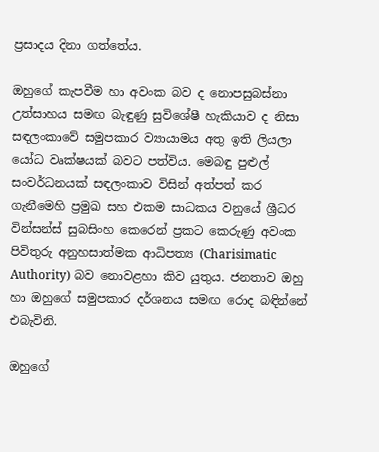ප්‍රසාදය දිනා ගත්තේය.

ඔහුගේ කැපවීම හා අවංක බව ද නොපසුබස්නා උත්සාහය සමඟ බැඳුණු සුවිශේෂී හැකියාව ද නිසා සඳලංකාවේ සමුපකාර ව්‍යායාමය අතු ඉති ලියලා යෝධ වෘක්ෂයක් බවට පත්විය. මෙබඳු පුළුල් සංවර්ධනයක් සඳලංකාව විසින් අත්පත් කර ගැනීමෙහි ප්‍රමුඛ සහ එකම සාධකය වනුයේ ශ්‍රීධර වින්සන්ස් සුබසිංහ කෙරෙන් ප්‍රකට කෙරුණු අවංක පිවිතුරු අනුහසාත්මක ආධිපත්‍ය (Charisimatic Authority) බව නොවළහා කිව යුතුය. ජනතාව ඔහු හා ඔහුගේ සමුපකාර දර්ශනය සමඟ රොද බඳින්නේ එබැවිනි.

ඔහුගේ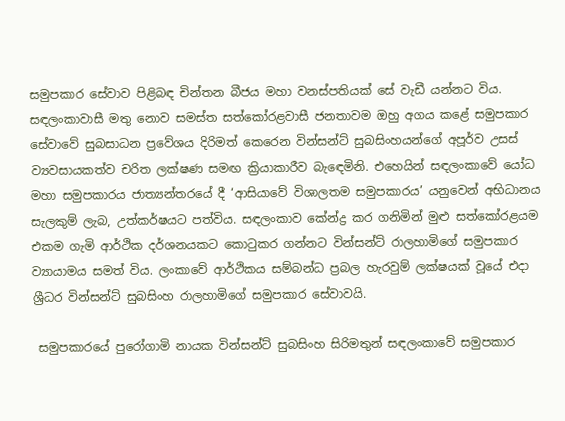සමුපකාර සේවාව පිළිබඳ චින්තන බීජය මහා වනස්පතියක් සේ වැඩී යන්නට විය. සඳලංකාවාසී මතු නොව සමස්ත සත්කෝරළවාසී ජනතාවම ඔහු අගය කළේ සමුපකාර සේවාවේ සුබසාධන ප්‍රවේශය දිරිමත් කෙරෙන වින්සන්ට් සුබසිංහයන්ගේ අපූර්ව උසස් ව්‍යවසායකත්ව චරිත ලක්ෂණ සමඟ ක්‍රියාකාරීව බැඳෙමිනි. එහෙයින් සඳලංකාවේ යෝධ මහා සමුපකාරය ජාත්‍යන්තරයේ දී ‘ආසියාවේ විශාලතම සමුපකාරය’ යනුවෙන් අභිධානය සැලකුම් ලැබ, උත්කර්ෂයට පත්විය. සඳලංකාව කේන්ද්‍ර කර ගනිමින් මුළු සත්කෝරළයම එකම ගැමි ආර්ථික දර්ශනයකට කොටුකර ගන්නට වින්සන්ට් රාලහාමිගේ සමුපකාර ව්‍යායාමය සමත් විය. ලංකාවේ ආර්ථිකය සම්බන්ධ ප්‍රබල හැරවුම් ලක්ෂයක් වූයේ එදා ශ්‍රීධර වින්සන්ට් සුබසිංහ රාලහාමිගේ සමුපකාර සේවාවයි.

 සමුපකාරයේ පුරෝගාමි නායක වින්සන්ට් සුබසිංහ සිරිමතුන් සඳලංකාවේ සමුපකාර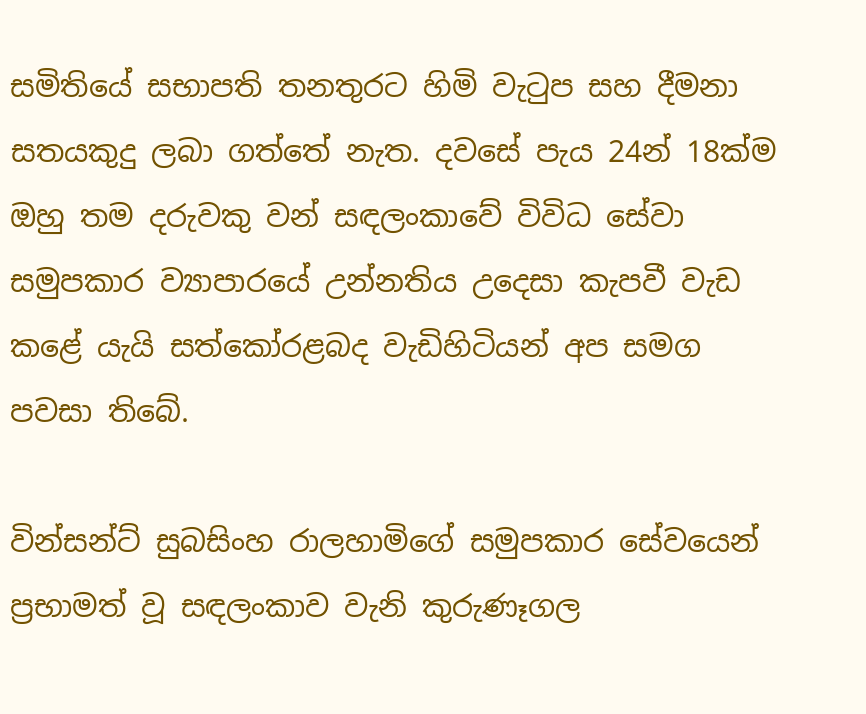සමිතියේ සභාපති තනතුරට හිමි වැටුප සහ දීමනා සතයකුදු ලබා ගත්තේ නැත. දවසේ පැය 24න් 18ක්ම ඔහු තම දරුවකු වන් සඳලංකාවේ විවිධ සේවා සමුපකාර ව්‍යාපාරයේ උන්නතිය උදෙසා කැපවී වැඩ කළේ යැයි සත්කෝරළබද වැඩිහිටියන් අප සමග පවසා තිබේ.

වින්සන්ට් සුබසිංහ රාලහාමිගේ සමුපකාර සේවයෙන් ප්‍රභාමත් වූ සඳලංකාව වැනි කුරුණෑගල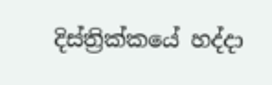දිස්ත්‍රික්කයේ හද්දා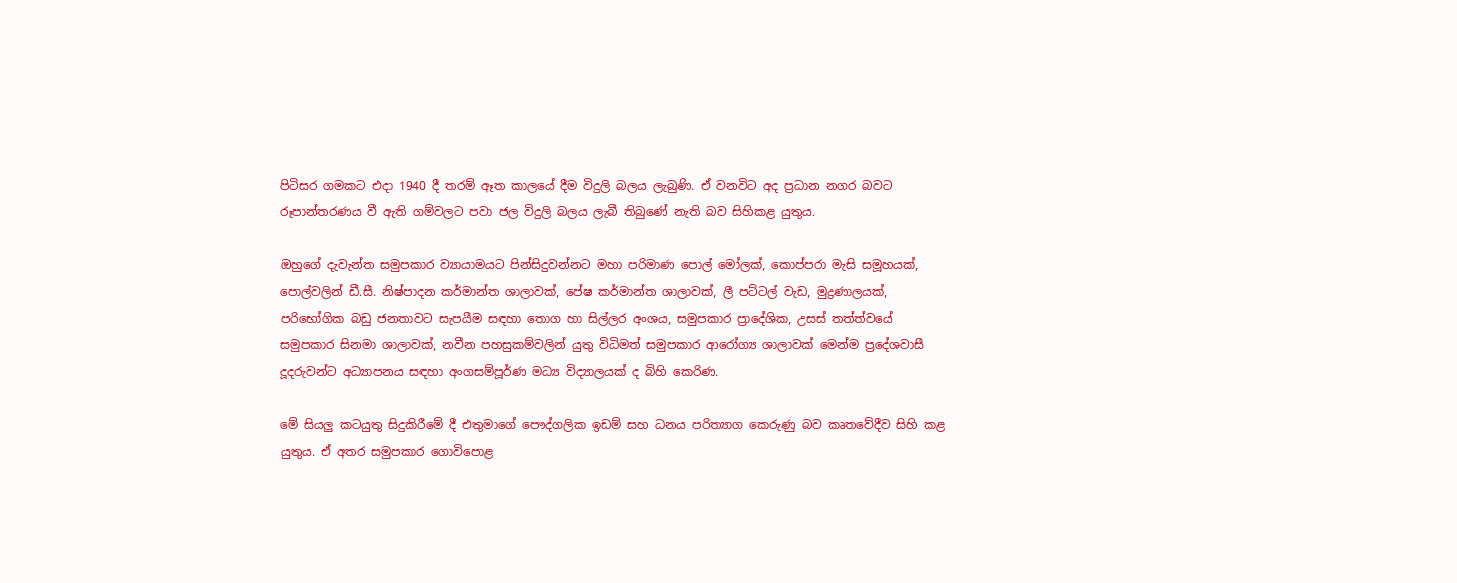පිටිසර ගමකට එදා 1940 දී තරම් ඈත කාලයේ දීම විදුලි බලය ලැබුණි. ඒ වනවිට අද ප්‍රධාන නගර බවට රූපාන්තරණය වී ඇති ගම්වලට පවා ජල විදුලි බලය ලැබී තිබුණේ නැති බව සිහිකළ යුතුය.

ඔහුගේ දැවැන්ත සමුපකාර ව්‍යායාමයට පින්සිදුවන්නට මහා පරිමාණ පොල් මෝලක්, කොප්පරා මැසි සමූහයක්, පොල්වලින් ඩී.සී. නිෂ්පාදන කර්මාන්ත ශාලාවක්, පේෂ කර්මාන්ත ශාලාවක්, ලී පට්ටල් වැඩ, මුද්‍රණාලයක්, පරිභෝගික බඩු ජනතාවට සැපයීම සඳහා තොග හා සිල්ලර අංශය, සමුපකාර ප්‍රාදේශික, උසස් තත්ත්වයේ සමුපකාර සිනමා ශාලාවක්, නවීන පහසුකම්වලින් යුතු විධිමත් සමුපකාර ආරෝග්‍ය ශාලාවක් මෙන්ම ප්‍රදේශවාසී දූදරුවන්ට අධ්‍යාපනය සඳහා අංගසම්පූර්ණ මධ්‍ය විද්‍යාලයක් ද බිහි කෙරිණ.

මේ සියලු කටයුතු සිදුකිරීමේ දී එතුමාගේ පෞද්ගලික ඉඩම් සහ ධනය පරිත්‍යාග කෙරුණු බව කෘතවේදීව සිහි කළ යුතුය. ඒ අතර සමුපකාර ගොවිපොළ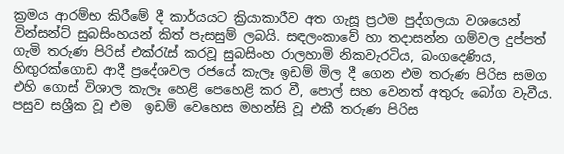ක්‍රමය ආරම්භ කිරීමේ දී කාර්යයට ක්‍රියාකාරීව අත ගැසූ ප්‍රථම පුද්ගලයා වශයෙන් වින්සන්ට් සුබසිංහයන් කිත් පැසසුම් ලබයි. සඳලංකාවේ හා තදාසන්න ගම්වල දුප්පත් ගැමි තරුණ පිරිස් එක්රැස් කරවූ සුබසිංහ රාලහාමි නිකවැරටිය, බංගදෙණිය, හිඟුරක්ගොඩ ආදී ප්‍රදේශවල රජයේ කැලෑ ඉඩම් මිල දී ගෙන එම තරුණ පිරිස සමග එහි ගොස් විශාල කැලෑ හෙළි පෙහෙළි කර වී, පොල් සහ වෙනත් අතුරු බෝග වැවීය. පසුව සශ්‍රීක වූ එම  ඉඩම් වෙහෙස මහන්සි වූ එකී තරුණ පිරිස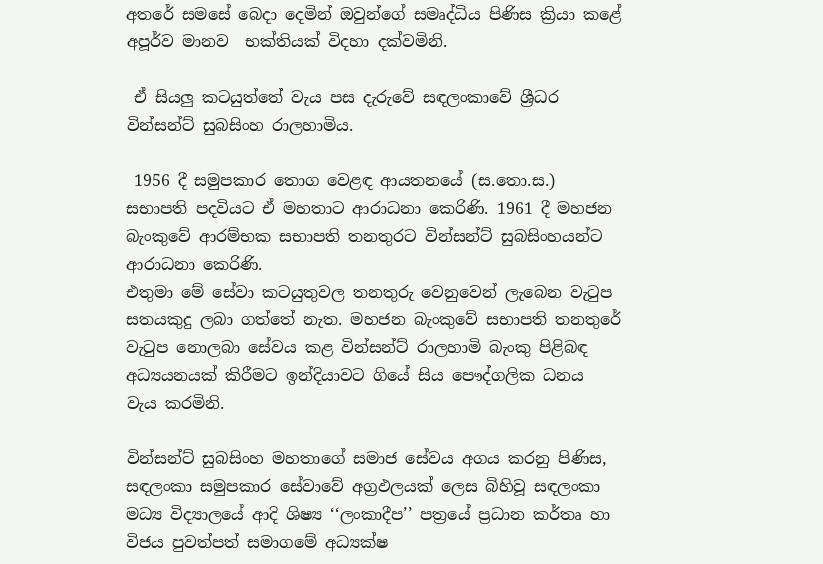අතරේ සමසේ බෙදා දෙමින් ඔවුන්ගේ සමෘද්ධිය පිණිස ක්‍රියා කළේ අපූර්ව මානව  භක්තියක් විදහා දක්වමිනි.

 ඒ සියලු කටයුත්තේ වැය පස දැරුවේ සඳලංකාවේ ශ්‍රීධර වින්සන්ට් සුබසිංහ රාලහාමිය.

 1956 දී සමුපකාර තොග වෙළඳ ආයතනයේ (ස.තො.ස.) සභාපති පදවියට ඒ මහතාට ආරාධනා කෙරිණි. 1961 දී මහජන බැංකුවේ ආරම්භක සභාපති තනතුරට වින්සන්ට් සුබසිංහයන්ට ආරාධනා කෙරිණි.
එතුමා මේ සේවා කටයුතුවල තනතුරු වෙනුවෙන් ලැබෙන වැටුප සතයකුදු ලබා ගත්තේ නැත. මහජන බැංකුවේ සභාපති තනතුරේ වැටුප නොලබා සේවය කළ වින්සන්ට් රාලහාමි බැංකු පිළිබඳ අධ්‍යයනයක් කිරීමට ඉන්දියාවට ගියේ සිය පෞද්ගලික ධනය වැය කරමිනි.

වින්සන්ට් සුබසිංහ මහතාගේ සමාජ සේවය අගය කරනු පිණිස, සඳලංකා සමුපකාර සේවාවේ අග්‍රඵලයක් ලෙස බිහිවූ සඳලංකා මධ්‍ය විද්‍යාලයේ ආදි ශිෂ්‍ය ‘‘ලංකාදීප’’ පත්‍රයේ ප්‍රධාන කර්තෘ හා විජය පුවත්පත් සමාගමේ අධ්‍යක්ෂ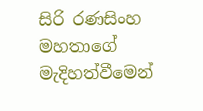සිරි රණසිංහ මහතාගේ මැදිහත්වීමෙන්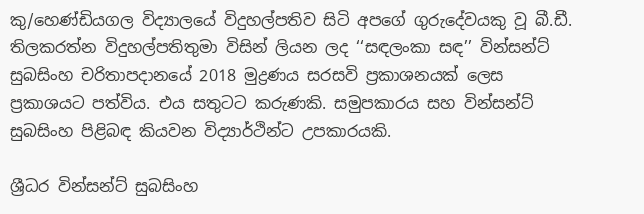කු/හෙණ්ඩියගල විද්‍යාලයේ විදුහල්පතිව සිටි අපගේ ගුරුදේවයකු වූ බී.ඩී. තිලකරත්න විදුහල්පතිතුමා විසින් ලියන ලද ‘‘සඳලංකා සඳ’’ වින්සන්ට් සුබසිංහ චරිතාපදානයේ 2018 මුද්‍රණය සරසවි ප්‍රකාශනයක් ලෙස ප්‍රකාශයට පත්විය. එය සතුටට කරුණකි. සමුපකාරය සහ වින්සන්ට් සුබසිංහ පිළිබඳ කියවන විද්‍යාර්ථින්ට උපකාරයකි.

ශ්‍රීධර වින්සන්ට් සුබසිංහ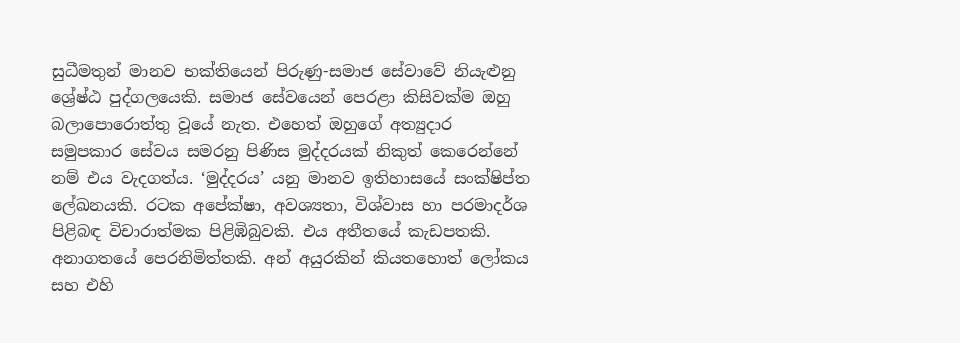සුධීමතුන් මානව භක්තියෙන් පිරුණු-සමාජ සේවාවේ නියැළුනු ශ්‍රේෂ්ඨ පුද්ගලයෙකි. සමාජ සේවයෙන් පෙරළා කිසිවක්ම ඔහු බලාපොරොත්තු වූයේ නැත. එහෙත් ඔහුගේ අත්‍යුදාර සමුපකාර සේවය සමරනු පිණිස මුද්දරයක් නිකුත් කෙරෙන්නේ නම් එය වැදගත්ය. ‘මුද්දරය’ යනු මානව ඉතිහාසයේ සංක්ෂිප්ත ලේඛනයකි. රටක අපේක්ෂා, අවශ්‍යතා, විශ්වාස හා පරමාදර්ශ පිළිබඳ විචාරාත්මක පිළිඹිබුවකි. එය අතීතයේ කැඩපතකි. අනාගතයේ පෙරනිමිත්තකි. අන් අයුරකින් කියතහොත් ලෝකය සහ එහි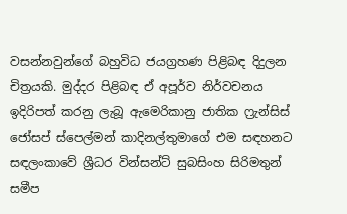වසන්නවුන්ගේ බහුවිධ ජයග්‍රහණ පිළිබඳ දිදුලන චිත්‍රයකි. මුද්දර පිළිබඳ ඒ අපූර්ව නිර්වචනය ඉදිරිපත් කරනු ලැබූ ඇමෙරිකානු ජාතික ෆ්‍රැන්සිස් ජෝසප් ස්පෙල්මන් කාදිනල්තුමාගේ එම සඳහනට සඳලංකාවේ ශ්‍රීධර වින්සන්ට් සුබසිංහ සිරිමතුන් සමීප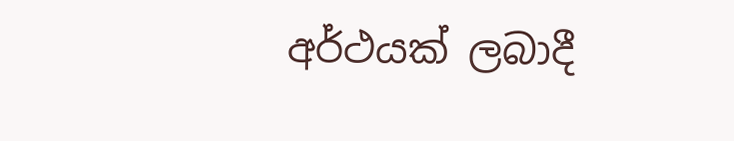අර්ථයක් ලබාදී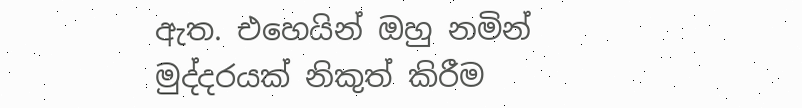ඇත. එහෙයින් ඔහු නමින් මුද්දරයක් නිකුත් කිරීම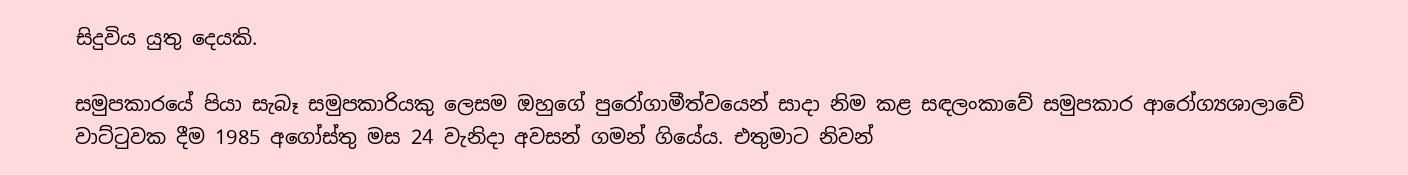සිදුවිය යුතු දෙයකි.

සමුපකාරයේ පියා සැබෑ සමුපකාරියකු ලෙසම ඔහුගේ පුරෝගාමීත්වයෙන් සාදා නිම කළ සඳලංකාවේ සමුපකාර ආරෝග්‍යශාලාවේ වාට්ටුවක දීම 1985 අගෝස්තු මස 24 වැනිදා අවසන් ගමන් ගියේය. එතුමාට නිවන්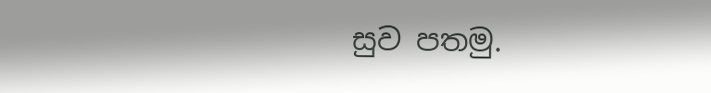සුව පතමු.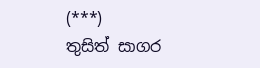(***)
තුසිත් සාගර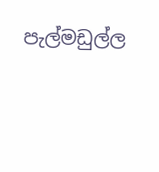පැල්මඩුල්ල